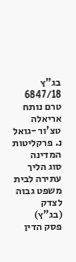בג"ץ 6847/18
טרם נותח
אריאלה טצ'ור -גואל נ. פרקליטות המדינה
סוג הליך
עתירה לבית משפט גבוה לצדק (בג"ץ)
פסק הדין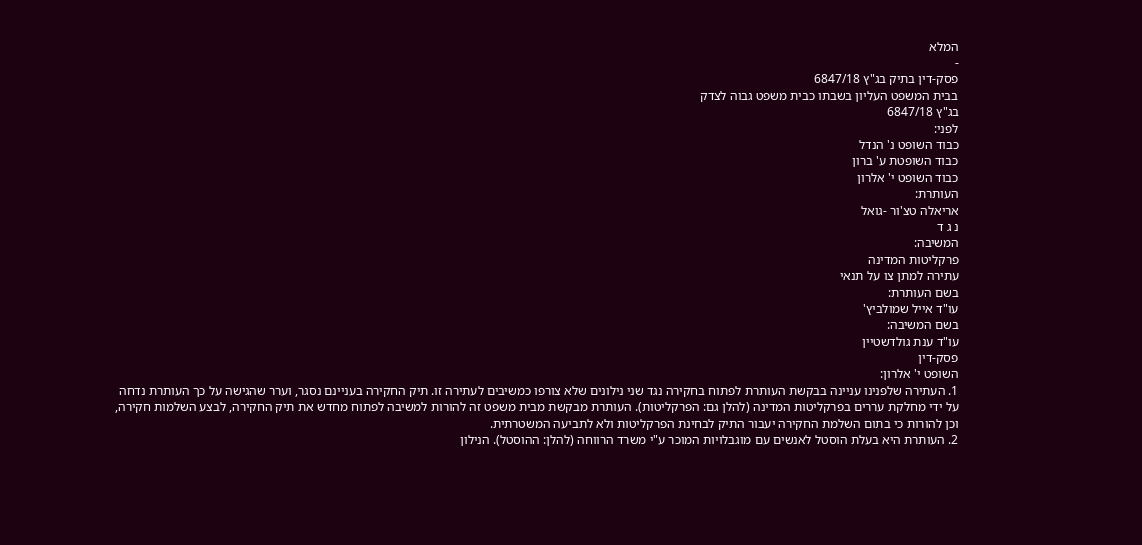המלא
-
פסק-דין בתיק בג"ץ 6847/18
בבית המשפט העליון בשבתו כבית משפט גבוה לצדק
בג"ץ 6847/18
לפני:
כבוד השופט נ' הנדל
כבוד השופטת ע' ברון
כבוד השופט י' אלרון
העותרת:
אריאלה טצ'ור -גואל
נ ג ד
המשיבה:
פרקליטות המדינה
עתירה למתן צו על תנאי
בשם העותרת:
עו"ד אייל שמולביץ'
בשם המשיבה:
עו"ד ענת גולדשטיין
פסק-דין
השופט י' אלרון:
1. העתירה שלפנינו עניינה בבקשת העותרת לפתוח בחקירה נגד שני נילונים שלא צורפו כמשיבים לעתירה זו. תיק החקירה בעניינם נסגר, וערר שהגישה על כך העותרת נדחה על ידי מחלקת עררים בפרקליטות המדינה (להלן גם: הפרקליטות). העותרת מבקשת מבית משפט זה להורות למשיבה לפתוח מחדש את תיק החקירה, לבצע השלמות חקירה, וכן להורות כי בתום השלמת החקירה יעבור התיק לבחינת הפרקליטות ולא לתביעה המשטרתית.
2. העותרת היא בעלת הוסטל לאנשים עם מוגבלויות המוכר ע"י משרד הרווחה (להלן: ההוסטל). הנילון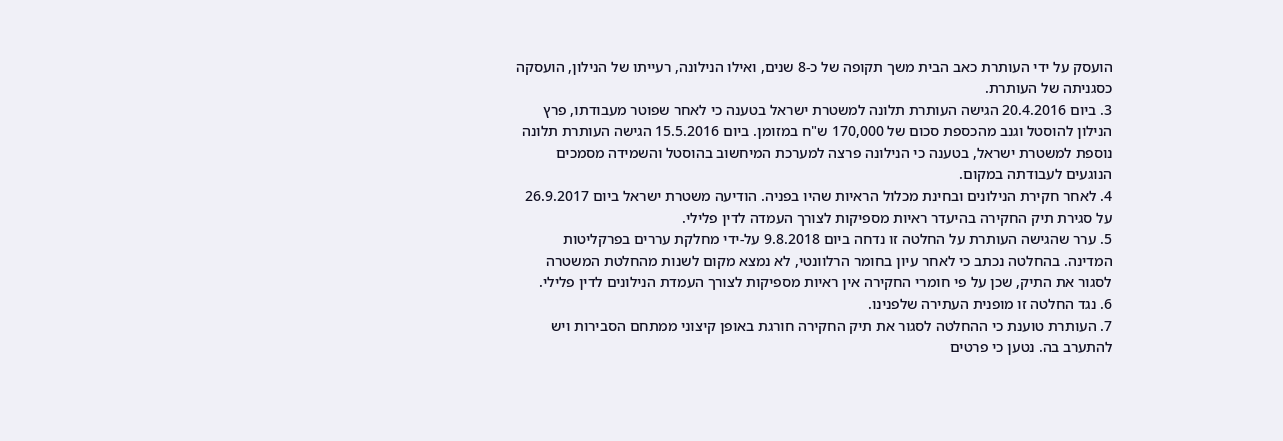הועסק על ידי העותרת כאב הבית משך תקופה של כ-8 שנים, ואילו הנילונה, רעייתו של הנילון, הועסקה כסגניתה של העותרת.
3. ביום 20.4.2016 הגישה העותרת תלונה למשטרת ישראל בטענה כי לאחר שפוטר מעבודתו, פרץ הנילון להוסטל וגנב מהכספת סכום של 170,000 ש"ח במזומן. ביום 15.5.2016 הגישה העותרת תלונה נוספת למשטרת ישראל, בטענה כי הנילונה פרצה למערכת המיחשוב בהוסטל והשמידה מסמכים הנוגעים לעבודתה במקום.
4. לאחר חקירת הנילונים ובחינת מכלול הראיות שהיו בפניה. הודיעה משטרת ישראל ביום 26.9.2017 על סגירת תיק החקירה בהיעדר ראיות מספיקות לצורך העמדה לדין פלילי.
5. ערר שהגישה העותרת על החלטה זו נדחה ביום 9.8.2018 על-ידי מחלקת עררים בפרקליטות המדינה. בהחלטה נכתב כי לאחר עיון בחומר הרלוונטי, לא נמצא מקום לשנות מהחלטת המשטרה לסגור את התיק, שכן על פי חומרי החקירה אין ראיות מספיקות לצורך העמדת הנילונים לדין פלילי.
6. נגד החלטה זו מופנית העתירה שלפנינו.
7. העותרת טוענת כי ההחלטה לסגור את תיק החקירה חורגת באופן קיצוני ממתחם הסבירות ויש להתערב בה. נטען כי פרטים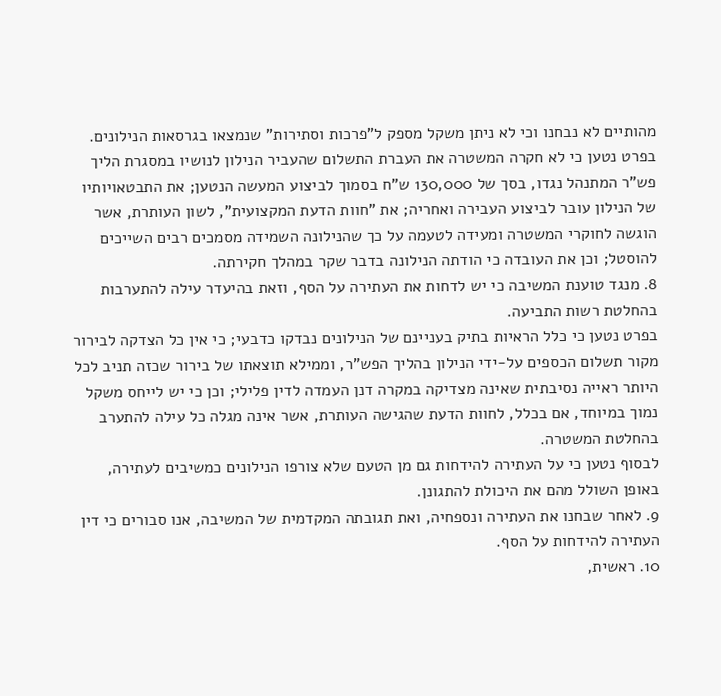מהותיים לא נבחנו וכי לא ניתן משקל מספק ל"פרכות וסתירות" שנמצאו בגרסאות הנילונים.
בפרט נטען כי לא חקרה המשטרה את העברת התשלום שהעביר הנילון לנושיו במסגרת הליך פש"ר המתנהל נגדו, בסך של 130,000 ש"ח בסמוך לביצוע המעשה הנטען; את התבטאויותיו של הנילון עובר לביצוע העבירה ואחריה; את "חוות הדעת המקצועית", לשון העותרת, אשר הוגשה לחוקרי המשטרה ומעידה לטעמה על כך שהנילונה השמידה מסמכים רבים השייכים להוסטל; וכן את העובדה כי הודתה הנילונה בדבר שקר במהלך חקירתה.
8. מנגד טוענת המשיבה כי יש לדחות את העתירה על הסף, וזאת בהיעדר עילה להתערבות בהחלטת רשות התביעה.
בפרט נטען כי כלל הראיות בתיק בעניינם של הנילונים נבדקו כדבעי; כי אין כל הצדקה לבירור מקור תשלום הכספים על-ידי הנילון בהליך הפש"ר, וממילא תוצאתו של בירור שכזה תניב לכל היותר ראייה נסיבתית שאינה מצדיקה במקרה דנן העמדה לדין פלילי; וכן כי יש לייחס משקל נמוך במיוחד, אם בכלל, לחוות הדעת שהגישה העותרת, אשר אינה מגלה כל עילה להתערב בהחלטת המשטרה.
לבסוף נטען כי על העתירה להידחות גם מן הטעם שלא צורפו הנילונים כמשיבים לעתירה, באופן השולל מהם את היכולת להתגונן.
9. לאחר שבחנו את העתירה ונספחיה, ואת תגובתה המקדמית של המשיבה, אנו סבורים כי דין העתירה להידחות על הסף.
10. ראשית,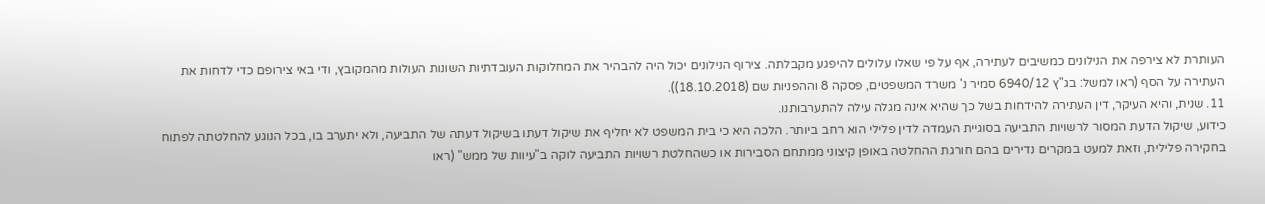העותרת לא צירפה את הנילונים כמשיבים לעתירה, אף על פי שאלו עלולים להיפגע מקבלתה. צירוף הנילונים יכול היה להבהיר את המחלוקות העובדתיות השונות העולות מהמקובץ, ודי באי צירופם כדי לדחות את העתירה על הסף (ראו למשל: בג"ץ 6940/12 סמיר נ' משרד המשפטים, פסקה 8 וההפניות שם (18.10.2018)).
11. שנית, והיא העיקר, דין העתירה להידחות בשל כך שהיא אינה מגלה עילה להתערבותנו.
כידוע, שיקול הדעת המסור לרשויות התביעה בסוגיית העמדה לדין פלילי הוא רחב ביותר. הלכה היא כי בית המשפט לא יחליף את שיקול דעתו בשיקול דעתה של התביעה, ולא יתערב בו, בכל הנוגע להחלטתה לפתוח בחקירה פלילית, וזאת למעט במקרים נדירים בהם חורגת ההחלטה באופן קיצוני ממתחם הסבירות או כשהחלטת רשויות התביעה לוקה ב"עיוות של ממש" (ראו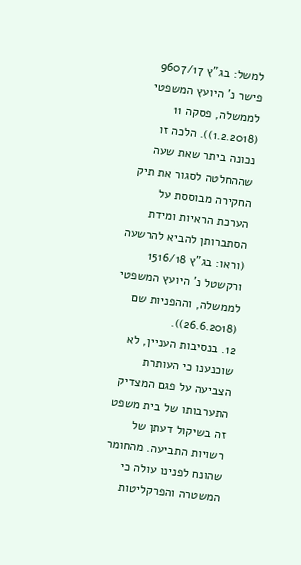למשל: בג"ץ 9607/17 פישר נ' היועץ המשפטי לממשלה, פסקה 11 (1.2.2018)). הלכה זו נכונה ביתר שאת שעה שההחלטה לסגור את תיק החקירה מבוססת על הערכת הראיות ומידת הסתברותן להביא להרשעה (וראו: בג"ץ 1516/18 ורקשטל נ' היועץ המשפטי לממשלה, וההפניות שם (26.6.2018)).
12. בנסיבות העניין, לא שוכנענו כי העותרת הצביעה על פגם המצדיק התערבותו של בית משפט זה בשיקול דעתן של רשויות התביעה. מהחומר שהונח לפנינו עולה כי המשטרה והפרקליטות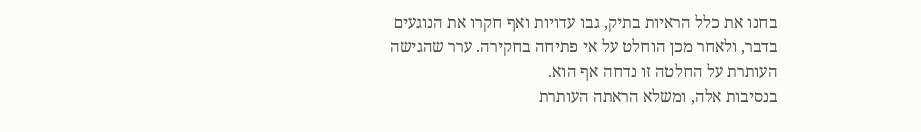בחנו את כלל הראיות בתיק, גבו עדויות ואף חקרו את הנוגעים בדבר, ולאחר מכן הוחלט על אי פתיחה בחקירה. ערר שהגישה העותרת על החלטה זו נדחה אף הוא.
בנסיבות אלה, ומשלא הראתה העותרת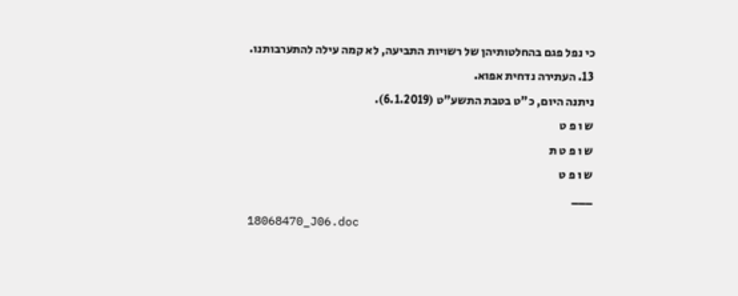כי נפל פגם בהחלטותיהן של רשויות התביעה, לא קמה עילה להתערבותנו.
13. העתירה נדחית אפוא.
ניתנה היום, כ"ט בטבת התשע"ט (6.1.2019).
ש ו פ ט
ש ו פ ט ת
ש ו פ ט
___
18068470_J06.doc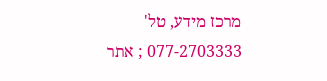מרכז מידע, טל' 077-2703333 ; אתר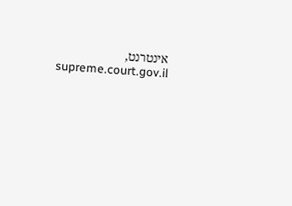אינטרנט, supreme.court.gov.il